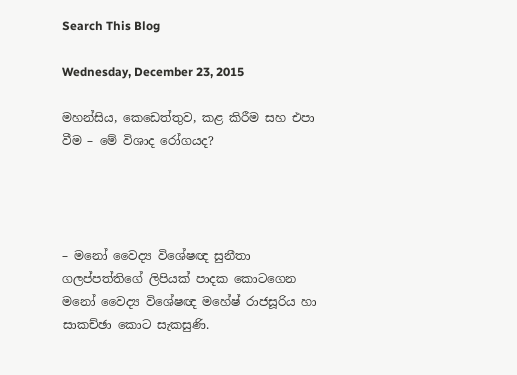Search This Blog

Wednesday, December 23, 2015

මහන්සිය, කෙඩෙත්තුව, කළ කිරීම සහ එපා වීම – මේ විශාද රෝගයද?




– මනෝ වෛද්‍ය විශේෂඥ සුනීතා ගලප්පත්තිගේ ලිපියක් පාදක කොටගෙන මනෝ වෛද්‍ය විශේෂඥ මහේෂ් රාජසූරිය හා සාකච්ඡා කොට සැකසුණි.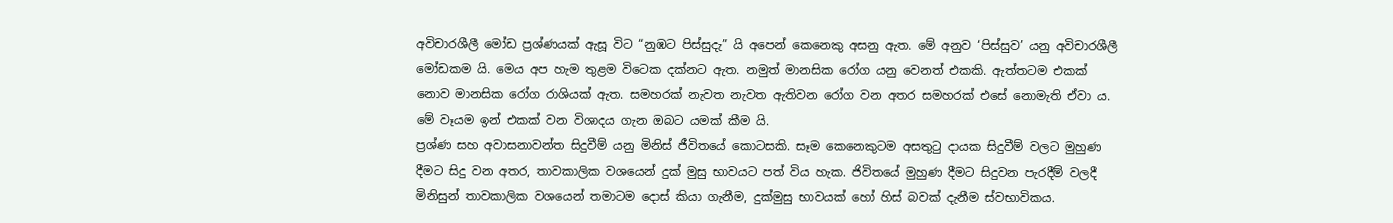අවිචාරශීලී මෝඩ ප්‍රශ්ණයක් ඇසූ විට “නුඹට පිස්සුදැ” යි අපෙන් කෙනෙකු අසනු ඇත. මේ අනුව ‘පිස්සුව’ යනු අවිචාරශීලී මෝඩකම යි. මෙය අප හැම තුළම ‍විටෙක දක්නට ඇත. නමුත් මානසික රෝග යනු වෙනත් එකකි. ඇත්තටම එකක් නොව මානසික රෝග රාශියක් ඇත. සමහරක් නැවත නැවත ඇතිවන රෝග වන අතර සමහරක් එසේ නොමැති ඒවා ය. මේ වෑයම ඉන් එකක් වන විශාදය ගැන ඔබට යමක් කීම යි.
ප්‍රශ්‍ණ සහ අවාසනාවන්ත සිදුවීම් යනු මිනිස් ජීවිතයේ කොටසකි. සෑම කෙනෙකුටම අසතුටු දායක සිදුවීම් වලට මුහුණ දීමට සිදු වන අතර, තාවකාලික වශයෙන් දුක් මුසු භාවයට පත් විය හැක. ජිවිතයේ මුහුණ දීමට සිදුවන පැරදීම් වලදී මිනිසුන් තාවකාලික වශයෙන් තමාටම දොස් කියා ගැනීම, දුක්මුසු භාවයක් හෝ හිස් බවක් දැනීම ස්වභාවිකය.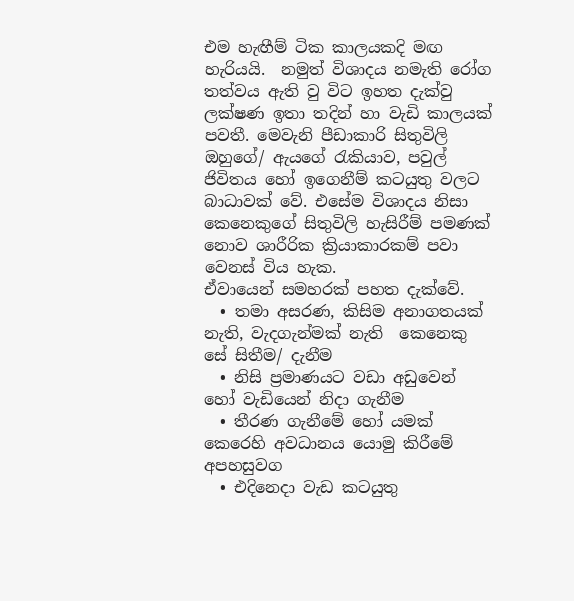එම හැඟීම් ටික කාලයකදි මඟ හැරියයි.  නමුත් විශාදය නමැති රෝග තත්වය ඇති වු විට ඉහත දැක්වු ලක්ෂණ ඉතා තදින් හා වැඩි කාලයක් පවතී. මෙවැනි පීඩාකාරි සිතුවිලි ඔහුගේ/ ඇයගේ රැකියාව, පවුල් ජිවිතය හෝ ඉගෙනීම් කටයුතු වලට බාධාවක් වේ. එසේම විශාදය නිසා කෙනෙ‍කුගේ සිතුවිලි හැසිරීම් පමණක් නොව ශාරීරික ක්‍රියාකාරකම් පවා වෙනස් විය හැක.
ඒවායෙන් සමහරක් පහත දැක්වේ.
  • තමා අසරණ, කිසිම අනාගතයක් නැති, වැදගැන්මක් නැති  කෙනෙකු සේ සිතීම/ දැනීම
  • නිසි ප්‍රමාණයට වඩා අඩුවෙන් හෝ වැඩියෙන් නිදා ගැනීම
  • තීරණ ගැනීමේ හෝ යමක් කෙරෙහි අවධානය යොමු කිරීමේ අපහසුවග
  • එදිනෙදා වැඩ කටයුතු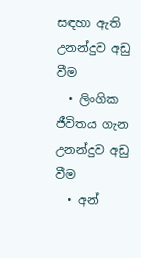සඳහා ඇති උනන්දුව අඩු වීම
  • ලිංගික ජීවිතය ගැන උනන්දුව අඩු වීම
  • අන්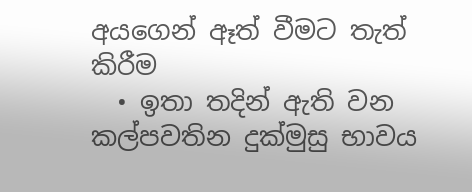අයගෙන් ඈත් වීමට තැත් කිරීම
  • ඉතා තදින් ඇති වන කල්පවතින දුක්මුසු භාවය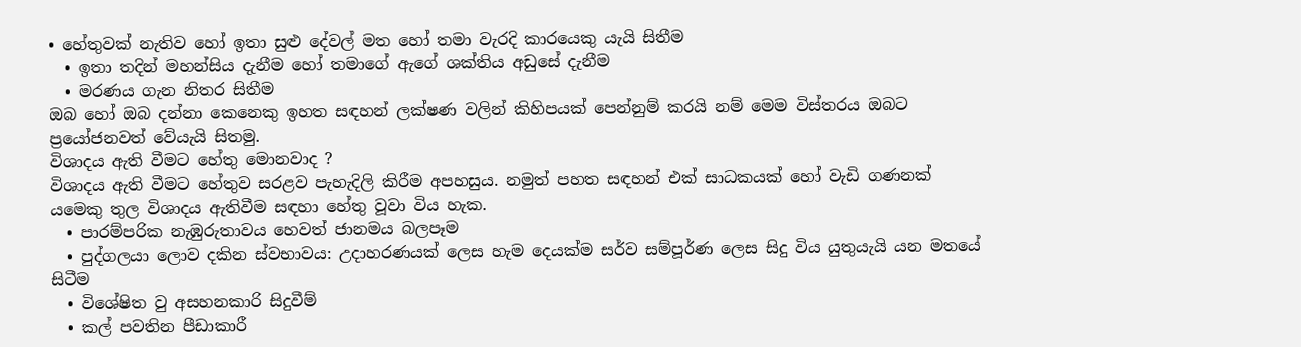• හේතුවක් නැතිව හෝ ඉතා සුළු දේවල් මත හෝ තමා වැරදි කාරයෙකු යැයි සිතීම
  • ඉතා තදින් මහන්සිය දැනීම හෝ තමාගේ ඇගේ ශක්තිය අඩුසේ දැනීම
  • මරණය ගැන නිතර සිතීම
ඔබ හෝ ඔබ දන්නා කෙනෙකු ඉහත සඳහන් ලක්ෂණ වලින් කිහිපයක් පෙන්නුම් කරයි නම් මෙම විස්තරය ඔබට ප්‍රයෝජනවත් වේයැයි සිතමු.
විශාදය ඇති වීමට හේතු මොනවාද ?
විශාදය ඇති වීමට හේතුව සරළව පැහැදිලි කිරීම අපහසුය. නමුත් පහත සඳහන් එක් සාධකයක් හෝ වැඩි ගණනක් යමෙකු තුල විශාදය ඇතිවීම සඳහා හේතු වූවා විය හැක.
  • පාරම්පරික නැඹුරුතාවය හෙවත් ජානමය බලපෑම
  • පුද්ගලයා ලොව දකින ස්වභාවය: උදාහරණයක් ලෙස හැම දෙයක්ම සර්ව සම්පූර්ණ ලෙස සිදු විය යුතුයැයි යන මතයේ සිටීම
  • විශේෂිත වු අසහනකාරි සිදුවීම්
  • කල් පවතින පීඩාකාරී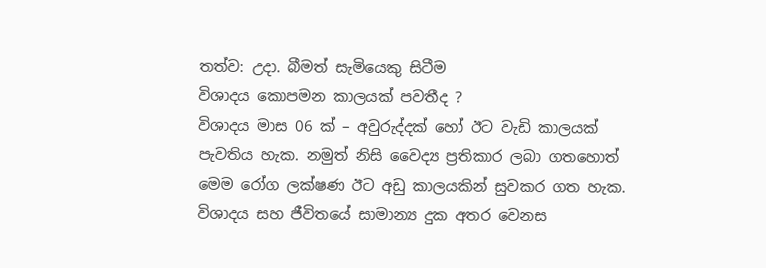තත්ව: උදා. බීමත් සැමියෙකු සිටීම
විශාදය කොපමන කාලයක් පවතීද ?
විශාදය මාස 06 ක් – අවුරුද්දක් හෝ ඊට වැඩි කාලයක් පැවතිය හැක. නමුත් නිසි වෛද්‍ය ප්‍රතිකාර ලබා ගතහොත් මෙම රෝග ලක්ෂණ ඊට අඩු කාලයකින් සුවකර ගත හැක.
විශාදය සහ ජීවිතයේ සාමාන්‍ය දුක අතර වෙනස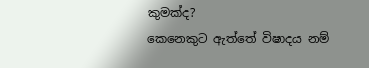කුමක්ද?
කෙනෙකුට ඇත්තේ විෂාදය නම්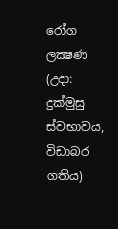රෝග ලක්‍ෂණ (උදා: දුක්මුසු ස්වභාවය, විඩාබර ගතිය)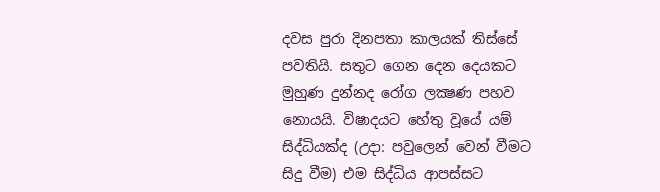දවස පුරා දිනපතා කාලයක් තිස්සේ පවතියි. සතුට ගෙන දෙන දෙයකට මුහුණ දුන්නද රෝග ලක්‍ෂණ පහව නොයයි. විෂාදයට හේතු වූයේ යම් සිද්ධියක්ද (උදා: පවුලෙන් වෙන් වීමට සිදු වීම) එම සිද්ධිය ආපස්සට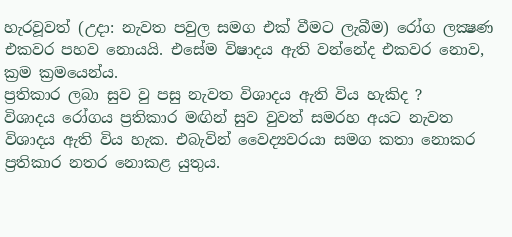හැරවූවත් (උදා: නැවත පවුල සමග එක් වීමට ලැබීම) රෝග ලක්‍ෂණ එකවර පහව නොයයි. එසේම විෂාදය ඇති වන්නේද එකවර නොව, ක්‍රම ක්‍රමයෙන්ය.
ප්‍රතිකාර ලබා සුව වු පසු නැවත විශාදය ඇති විය හැකිද ?
විශාදය රෝගය ප්‍රතිකාර මඟින් සුව වුවත් සමරහ අයට නැවත විශාදය ඇති විය හැක. එබැවින් වෛද්‍යවරයා සමග කතා නොකර ප්‍රතිකාර නතර නොකළ යුතුය.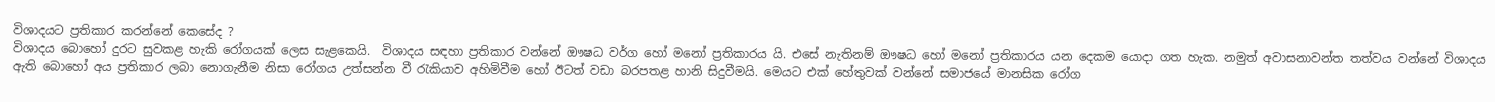විශාදයට ප්‍රතිකාර කරන්නේ කෙසේද ?
විශාදය බොහෝ දුරට සුවකළ හැකි රෝගයක් ලෙස සැළකෙයි.  විශාදය සඳහා ප්‍රතිකාර වන්නේ ඖෂධ වර්ග හෝ මනෝ ප්‍රතිකාරය යි. එසේ නැතිනම් ඖෂධ හෝ මනෝ ප්‍රතිකාරය යන දෙකම යොදා ගත හැක. නමුත් අවාසනාවන්ත තත්වය වන්නේ විශාදය ඇති බොහෝ අය ප්‍රතිකාර ලබා නොගැනීම නිසා රෝගය උත්සන්න වී රැකියාව අහිමිවීම හෝ ඊටත් වඩා බරපතළ හානි සිදුවීමයි. මෙයට එක් හේතුවක් වන්නේ සමාජයේ මානසික රෝග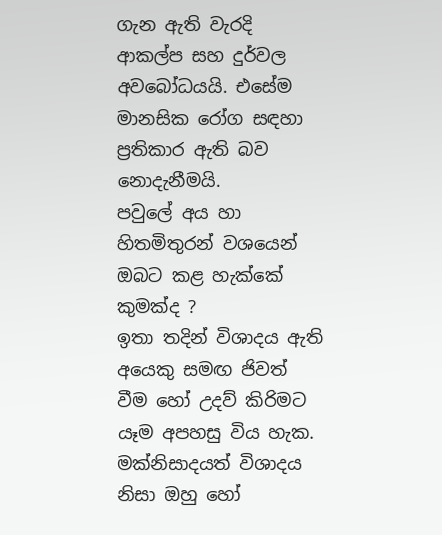ගැන ඇති වැරදි ආකල්ප සහ දුර්වල අව‍බෝධයයි. එසේම මානසික රෝග සඳහා ප්‍රතිකාර ඇති බව නොදැනීමයි.
පවුලේ අය හා හිතමිතුරන් වශයෙන් ඔබට කළ හැක්කේ කුමක්ද ?
ඉතා තදින් විශාදය ඇති අයෙකු සමඟ ජිවත් වීම හෝ උදව් කිරිමට යෑම අපහසු විය හැක. මක්නිසාදයත් විශාදය නිසා ඔහු හෝ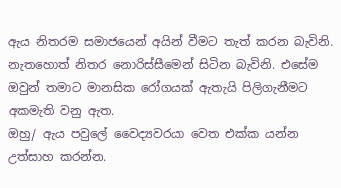ඇය නිතරම සමාජයෙන් අයින් වීමට තැත් කරන බැවිනි. නැතහොත් නිතර නොරිස්සීමෙන් සිටින බැවිනි. එසේම ඔවුන් තමාට මානසික රෝගයක් ඇතැයි පිලිගැනීමට අකමැති වනු ඇත.
ඔහු/ ඇය පවුලේ වෛද්‍යවරයා වෙත එක්ක යන්න උත්සාහ කරන්න.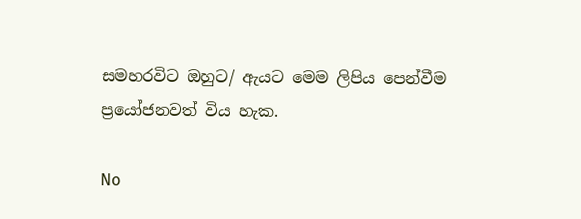සමහරවිට ඔහුට/ ඇයට මෙ‍ම ලිපිය පෙන්වීම ප්‍රයෝජනවත් විය හැක.

No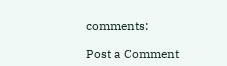comments:

Post a Comment